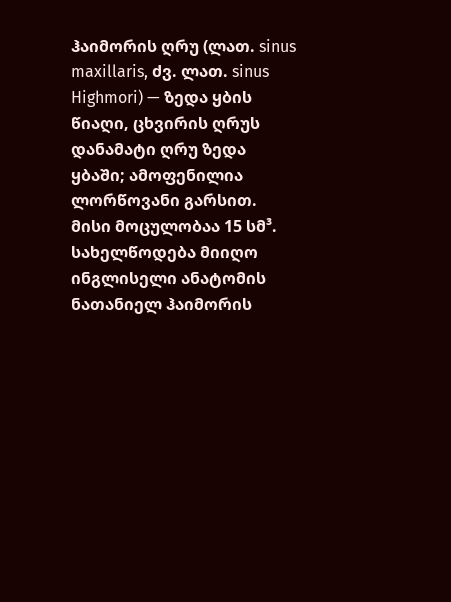ჰაიმორის ღრუ (ლათ. sinus maxillaris, ძვ. ლათ. sinus Highmori) — ზედა ყბის წიაღი, ცხვირის ღრუს დანამატი ღრუ ზედა ყბაში; ამოფენილია ლორწოვანი გარსით. მისი მოცულობაა 15 სმ³. სახელწოდება მიიღო ინგლისელი ანატომის ნათანიელ ჰაიმორის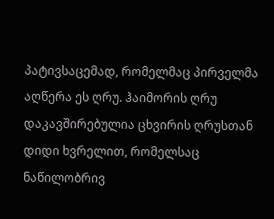პატივსაცემად, რომელმაც პირველმა აღწერა ეს ღრუ. ჰაიმორის ღრუ დაკავშირებულია ცხვირის ღრუსთან დიდი ხვრელით, რომელსაც ნაწილობრივ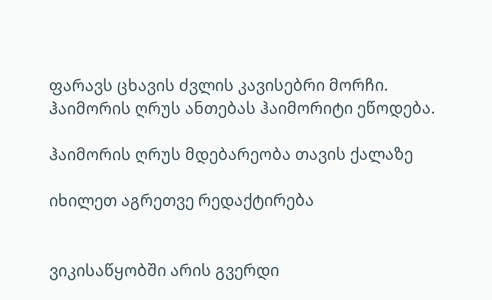ფარავს ცხავის ძვლის კავისებრი მორჩი. ჰაიმორის ღრუს ანთებას ჰაიმორიტი ეწოდება.

ჰაიმორის ღრუს მდებარეობა თავის ქალაზე

იხილეთ აგრეთვე რედაქტირება


ვიკისაწყობში არის გვერდი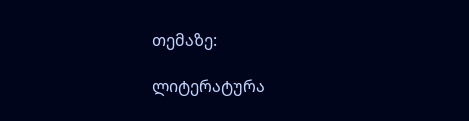თემაზე:

ლიტერატურა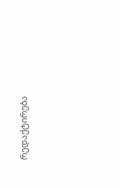რედაქტირება